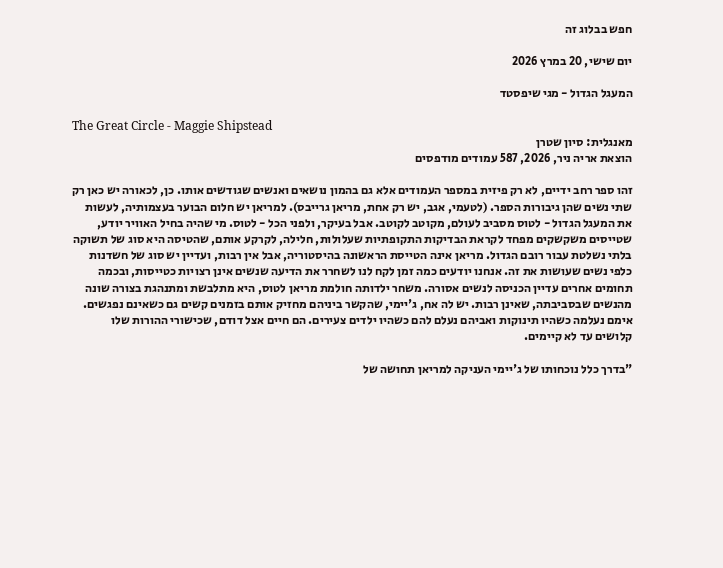חפש בבלוג זה

יום שישי, 20 במרץ 2026

המעגל הגדול - מגי שיפסטד

The Great Circle - Maggie Shipstead
מאנגלית: סיון שטרן
הוצאת אריה ניר, 2026, 587 עמודים מודפסים

זהו ספר רחב ידיים, לא רק פיזית במספר העמודים אלא גם בהמון נושאים ואנשים שגודשים אותו. כן, לכאורה יש כאן רק שתי נשים שהן גיבורות הספר. (לטעמי, אגב, יש רק אחת, מריאן גרייבס). למריאן יש חלום הבוער בעצמותיה, לעשות את המעגל הגדול - לטוס מסביב לעולם, מקוטב לקוטב. אבל בעיקר, ולפני הכל - לטוס. מי שהיה בחיל האוויר יודע, שטייסים משקשקים מפחד לקראת הבדיקות התקופתיות שעלולות, חלילה, לקרקע אותם, שהטיסה היא סוג של תשוקה בלתי נשלטת עבור רובם הגדול. מריאן אינה הטייסת הראשונה בהיסטוריה, אבל אין רבות, ועדיין יש סוג של חשדנות כלפי נשים שעושות את זה. אנחנו יודעים כמה זמן לקח לנו לשחרר את הדיעה שנשים אינן רצויות כטייסות, ובכמה תחומים אחרים עדיין הכניסה לנשים אסורה. משחר ילדותה חולמת מריאן לטוס, היא מתלבשת ומתנהגת בצורה שונה מהנשים שבסביבתה, שאינן רבות. יש לה אח, ג'יימי, שהקשר ביניהם מחזיק אותם בזמנים קשים גם כשאינם נפגשים. אימם נעלמה כשהיו תינוקות ואביהם נעלם להם כשהיו ילדים צעירים. הם חיים אצל דודם, שכישורי ההורות שלו קלושים עד לא קיימים.

"בדרך כלל נוכחותו של ג'יימי העניקה למריאן תחושה של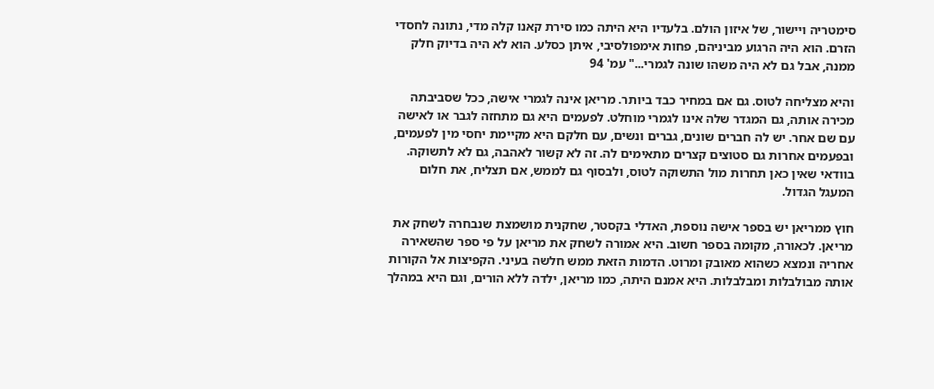סימטריה ויישור, של איזון הולם. בלעדיו היא היתה כמו סירת קאנו קלה מדי, נתונה לחסדי הזרם. הוא היה הרגוע מביניהם, פחות אימפולסיבי, איתן כסלע. הוא לא היה בדיוק חלק ממנה, אבל גם לא היה משהו שונה לגמרי..." עמ' 94

והיא מצליחה לטוס. גם אם במחיר כבד ביותר. מריאן אינה לגמרי אישה, ככל שסביבתה מכירה אותה, גם המגדר שלה אינו לגמרי מוחלט. לפעמים היא גם מתחזה לגבר או לאישה עם שם אחר. יש לה חברים שונים, גברים ונשים, עם חלקם היא מקיימת יחסי מין לפעמים, ובפעמים אחרות גם סטוצים קצרים מתאימים לה. זה לא קשור לאהבה, גם לא לתשוקה. בוודאי שאין כאן תחרות מול התשוקה לטוס, ולבסוף גם לממש, אם תצליח, את חלום המעגל הגדול.

חוץ ממריאן יש בספר אישה נוספת, האדלי בקסטר, שחקנית מושמצת שנבחרה לשחק את מריאן. לכאורה, מקומה בספר חשוב. היא אמורה לשחק את מריאן על פי ספר שהשאירה אחריה ונמצא כשהוא מאובק ומרוט. הדמות הזאת ממש חלשה בעיני. הקפיצות אל הקורות אותה מבולבלות ומבלבלות. היא אמנם היתה, כמו מריאן, ילדה ללא הורים, וגם היא במהלך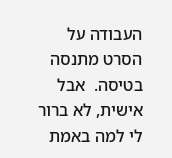העבודה על הסרט מתנסה בטיסה.  אבל אישית, לא ברור לי למה באמת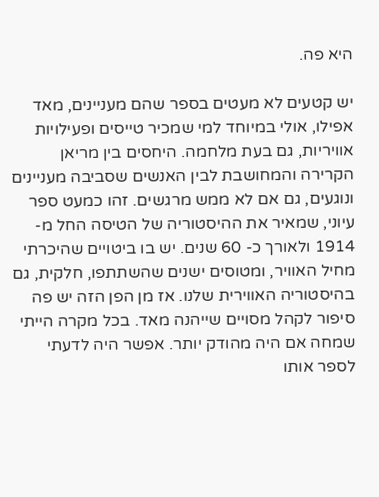היא פה.

יש קטעים לא מעטים בספר שהם מעניינים, מאד אפילו, אולי במיוחד למי שמכיר טייסים ופעילויות אוויריות, גם בעת מלחמה. היחסים בין מריאן הקרירה והמחושבת לבין האנשים שסביבה מעניינים ונוגעים, גם אם לא ממש מרגשים. זהו כמעט ספר עיוני, שמאיר את ההיסטוריה של הטיסה החל מ- 1914 ולאורך כ- 60 שנים. יש בו ביטויים שהיכרתי מחיל האוויר, ומטוסים ישנים שהשתתפו, חלקית, גם בהיסטוריה האווירית שלנו. אז מן הפן הזה יש פה סיפור לקהל מסויים שייהנה מאד. בכל מקרה הייתי שמחה אם היה מהודק יותר. אפשר היה לדעתי לספר אותו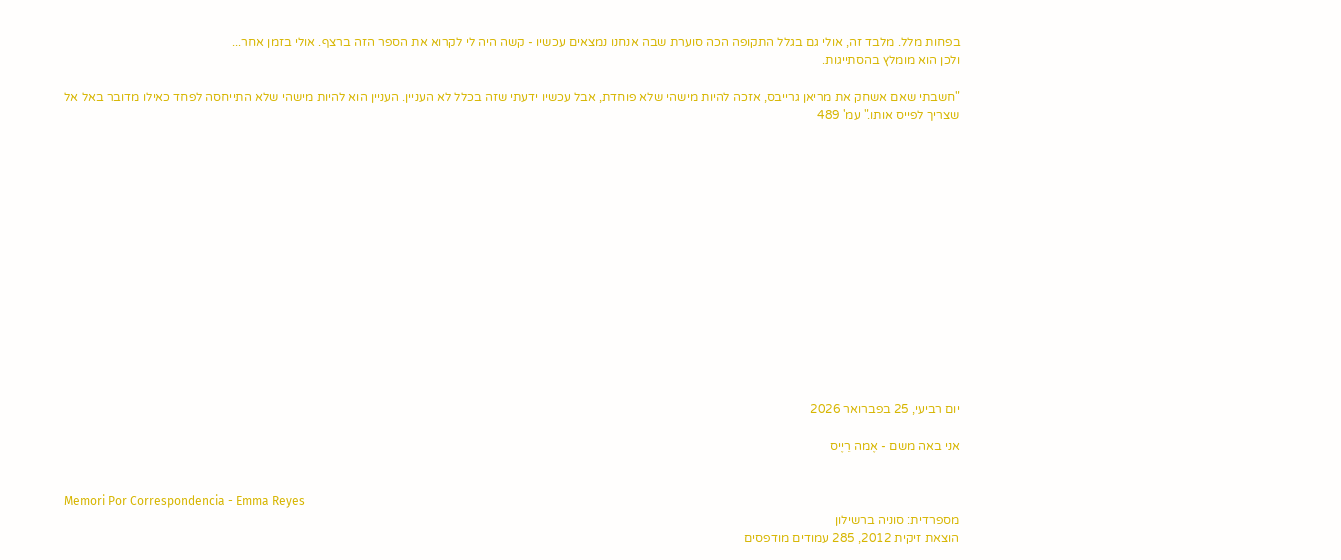בפחות מלל. מלבד זה, אולי גם בגלל התקופה הכה סוערת שבה אנחנו נמצאים עכשיו - קשה היה לי לקרוא את הספר הזה ברצף. אולי בזמן אחר...
ולכן הוא מומלץ בהסתייגות.

"חשבתי שאם אשחק את מריאן גרייבס, אזכה להיות מישהי שלא פוחדת, אבל עכשיו ידעתי שזה בכלל לא העניין. העניין הוא להיות מישהי שלא התייחסה לפחד כאילו מדובר באל אל שצריך לפייס אותו." עמ' 489















יום רביעי, 25 בפברואר 2026

אני באה משם - אֶמה רֵיֶיס


Memori Por Correspondencia - Emma Reyes
מספרדית: סוניה ברשילון
הוצאת זיקית 2012, 285 עמודים מודפסים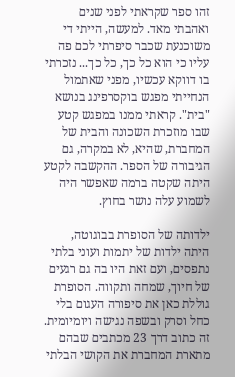זהו ספר שקראתי לפני שנים ואהבתי מאד. למעשה, הייתי די משוכנעת שכבר סיפרתי לכם פה עליו כי הוא כל כך, כל כך... נזכרתי בו דווקא עכשיו, מפני שאתמול הנחייתי מפגש בוקסרפינג בנושא "בית". קראתי ממנו במפגש קטע שבו מוזכרת השכונה והבית של המחברת, שהיא, לא במקרה, גם הגיבורה של הספר. ההקשבה לקטע היתה שקטה ברמה שאפשר היה לשמוע עלה נושר בחוץ.

ילדותה של הסופרת בבוגוטה, היתה ילדות של יתמות ועוני בלתי נתפסים, ועם זאת היו בה גם רגעים של חיוך, שמחה ותקווה. הסופרת גוללת כאן את סיפורה העגום בלי כחל וסרק ובשפה נגישה ויומיומית. זה כתוב דרך 23 מכתבים שבהם מתארת המחברת את הקושי הבלתי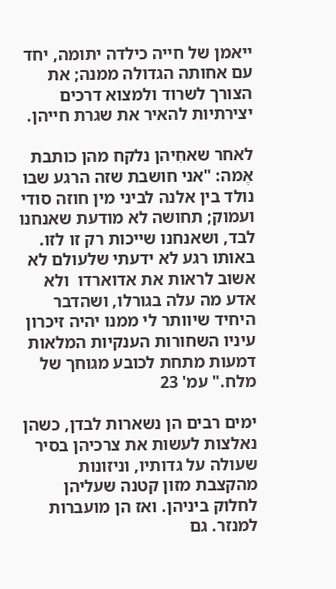ייאמן של חייה כילדה יתומה, יחד עם אחותה הגדולה ממנה; את הצורך לשרוד ולמצוא דרכים יצירתיות להאיר את שגרת חייהן.

לאחר שאחִיהן נלקח מהן כותבת אֶמה: "אני חושבת שזה הרגע שבו נולד בין אלנה לביני מין חוזה סודי ועמוק; תחושה לא מודעת שאנחנו לבד, ושאנחנו שייכות רק זו לזו. באותו רגע לא ידעתי שלעולם לא אשוב לראות את אדוארדו  ולא אדע מה עלה בגורלו, ושהדבר היחיד שיוותר לי ממנו יהיה זיכרון עיניו השחורות הענקיות המלאות דמעות מתחת לכובע מגוחך של מלח." עמ' 23

ימים רבים הן נשארות לבדן, כשהן נאלצות לעשות את צרכיהן בסיר שעולה על גדותיו, וניזונות מהקצבת מזון קטנה שעליהן לחלוק ביניהן. ואז הן מועברות למנזר. גם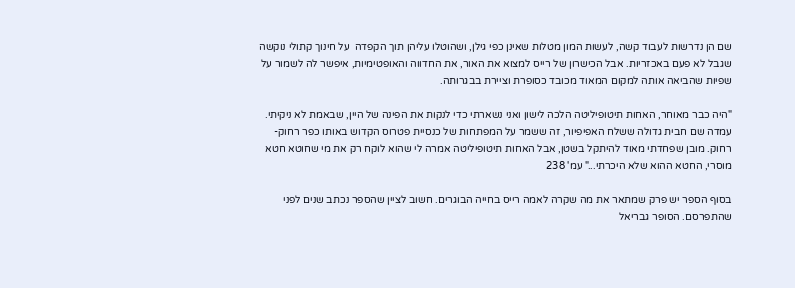שם הן נדרשות לעבוד קשה, לעשות המון מטלות שאינן כפי גילן, ושהוטלו עליהן תוך הקפדה  על חינוך קתולי נוקשה שגבל לא פעם באכזריות. אבל הכישרון של רייס למצוא את האור, את החדווה והאופטימיות, איפשר לה לשמור על שפיות שהביאה אותה למקום המאוד מכובד כסופרת וציירת בבגרותה.

"היה כבר מאוחר, האחות תיטופיליטה הלכה לישון ואני נשארתי כדי לנקות את הפינה של היין, שבאמת לא ניקיתי. עמדה שם חבית גדולה ששלח האפיפיור, זה ששמר על המפתחות של כנסיית פטרוס הקדוש באותו כפר רחוק-רחוק. מובן שפחדתי מאוד להיתקל בשטן, אבל האחות תיטופיליטה אמרה לי שהוא לוקח רק את מי שחוטא חטא מוסרי, החטא ההוא שלא היכרתי..." עמ' 238

בסוף הספר יש פרק שמתאר את מה שקרה לאמה רייס בחייה הבוגרים. חשוב לציין שהספר נכתב שנים לפני שהתפרסם. הסופר גבריאל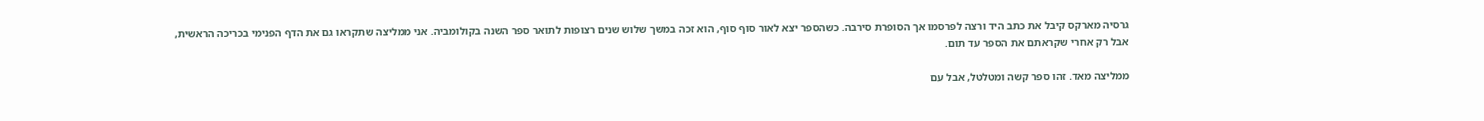גרסיה מארקס קיבל את כתב היד ורצה לפרסמו אך הסופרת סירבה. כשהספר יצא לאור סוף סוף, הוא זכה במשך שלוש שנים רצופות לתואר ספר השנה בקולומביה. אני ממליצה שתקראו גם את הדף הפנימי בכריכה הראשית, אבל רק אחרי שקראתם את הספר עד תום.

ממליצה מאד. זהו ספר קשה ומטלטל, אבל עם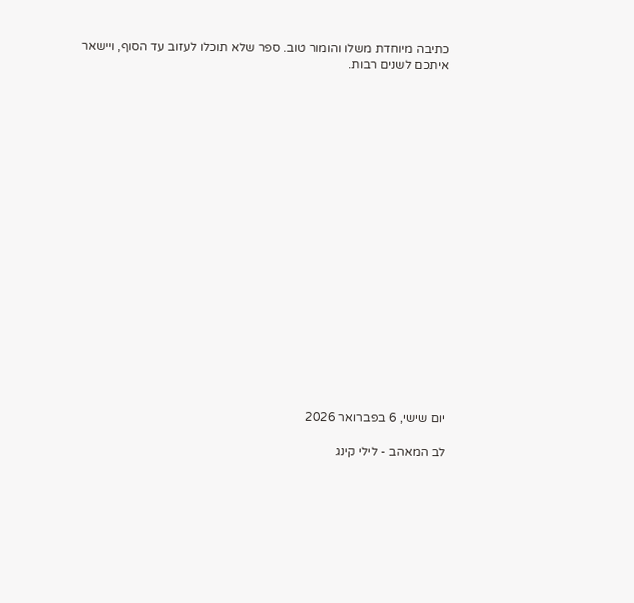כתיבה מיוחדת משלו והומור טוב. ספר שלא תוכלו לעזוב עד הסוף, ויישאר איתכם לשנים רבות.




















יום שישי, 6 בפברואר 2026

לב המאהב - לילי קינג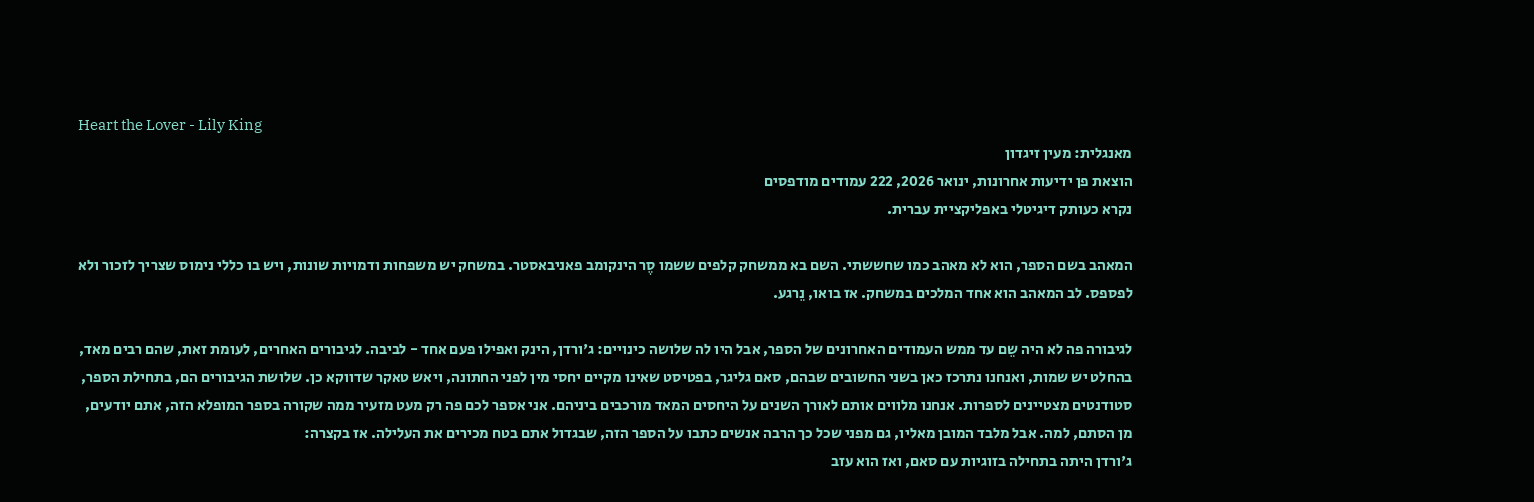Heart the Lover - Lily King
מאנגלית: מעין זיגדון
הוצאת פן ידיעות אחרונות, ינואר 2026, 222 עמודים מודפסים
נקרא כעותק דיגיטלי באפליקציית עברית.

המאהב בשם הספר, הוא לא מאהב כמו שחששתי. השם בא ממשחק קלפים ששמו סֶר הינקומב פאניבאסטר. במשחק יש משפחות ודמויות שונות, ויש בו כללי נימוס שצריך לזכור ולא לפספס. לב המאהב הוא אחד המלכים במשחק. אז בואו, נֵרגע.

לגיבורה פה לא היה שֵם עד ממש העמודים האחרונים של הספר, אבל היו לה שלושה כינויים: ג'ורדן, הינק ואפילו פעם אחד - לביבה. לגיבורים האחרים, לעומת זאת, שהם רבים מאד, בהחלט יש שמות, ואנחנו נתרכז כאן בשני החשובים שבהם, סאם גליגר, בפטיסט שאינו מקיים יחסי מין לפני החתונה, ויאש טאקר שדווקא כן. שלושת הגיבורים הם, בתחילת הספר, סטודנטים מצטיינים לספרות. אנחנו מלווים אותם לאורך השנים על היחסים המאד מורכבים ביניהם. אני אספר לכם פה רק מעט מזעיר ממה שקורה בספר המופלא הזה, אתם יודעים, מן הסתם, למה. אבל מלבד המובן מאליו, גם מפני שכל כך הרבה אנשים כתבו על הספר הזה, שבגדול אתם בטח מכירים את העלילה. אז בקצרה:
ג'ורדן היתה בתחילה בזוגיות עם סאם, ואז הוא עזב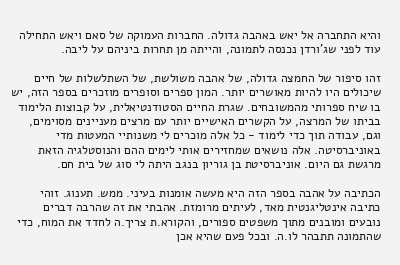והיא התחברה אל יאש באהבה גדולה. החברות העמוקה של סאם ויאש התחילה עוד לפני שג'ורדן נכנסה לתמונה, והייתה מן תחרות ביניהם על ליבה.

זהו סיפור של החמצה גדולה, של אהבה משולשת, של השתלשלות של חיים שיכולים היו להיות מאושרים יותר. המון ספרים וסופרים מוזכרים בספר הזה, יש בו שיח ספרותי מהמשובחים. שגרת החיים הסטודנטיאלית, על קבוצות הלימוד בביתו של המרצה, על הקשרים האישיים יותר עם מרצים מעניינים מסוימים, וגם, עבודה תוך כדי לימוד - כל אלה מוכרים לי משנותיי המעטות מדי באוניברסיטה. אלה נושאים שמחזירים אותי לימים ההם והנוסטלגיה הזאת מרגשת גם היום. אוניברסיטת בן גוריון בנגב היתה לי סוג של בית חם.

הכתיבה על אהבה בספר הזה היא מעשה אומנות בעיני. ממש. תענוג. זוהי כתיבה אינטליגנטית מאד, לעיתים מרומזת. אהבתי את זה שהרבה דברים נובעים ומובנים מתוך משפטים ספורים, והקורא.ת צריך.ה לחדד את המוח, כדי שהתמונה תתבהר לו.ה. ובכל פעם שהיא אכן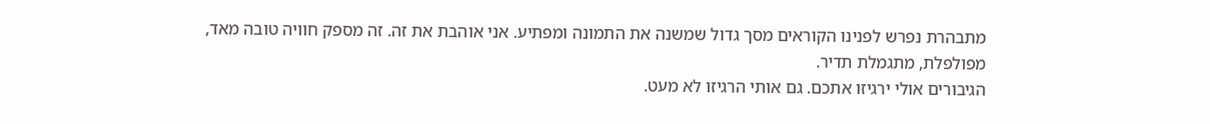מתבהרת נפרש לפנינו הקוראים מסך גדול שמשנה את התמונה ומפתיע. אני אוהבת את זה. זה מספק חוויה טובה מאד, מפולפלת, מתגמלת תדיר.
הגיבורים אולי ירגיזו אתכם. גם אותי הרגיזו לא מעט.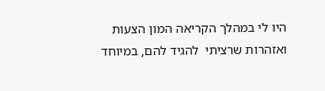היו לי במהלך הקריאה המון הצעות ואזהרות שרציתי  להגיד להם, במיוחד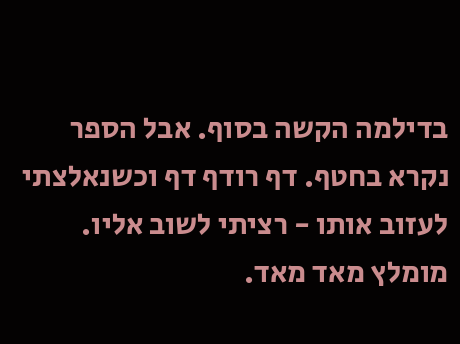בדילמה הקשה בסוף. אבל הספר נקרא בחטף. דף רודף דף וכשנאלצתי לעזוב אותו - רציתי לשוב אליו. מומלץ מאד מאד.